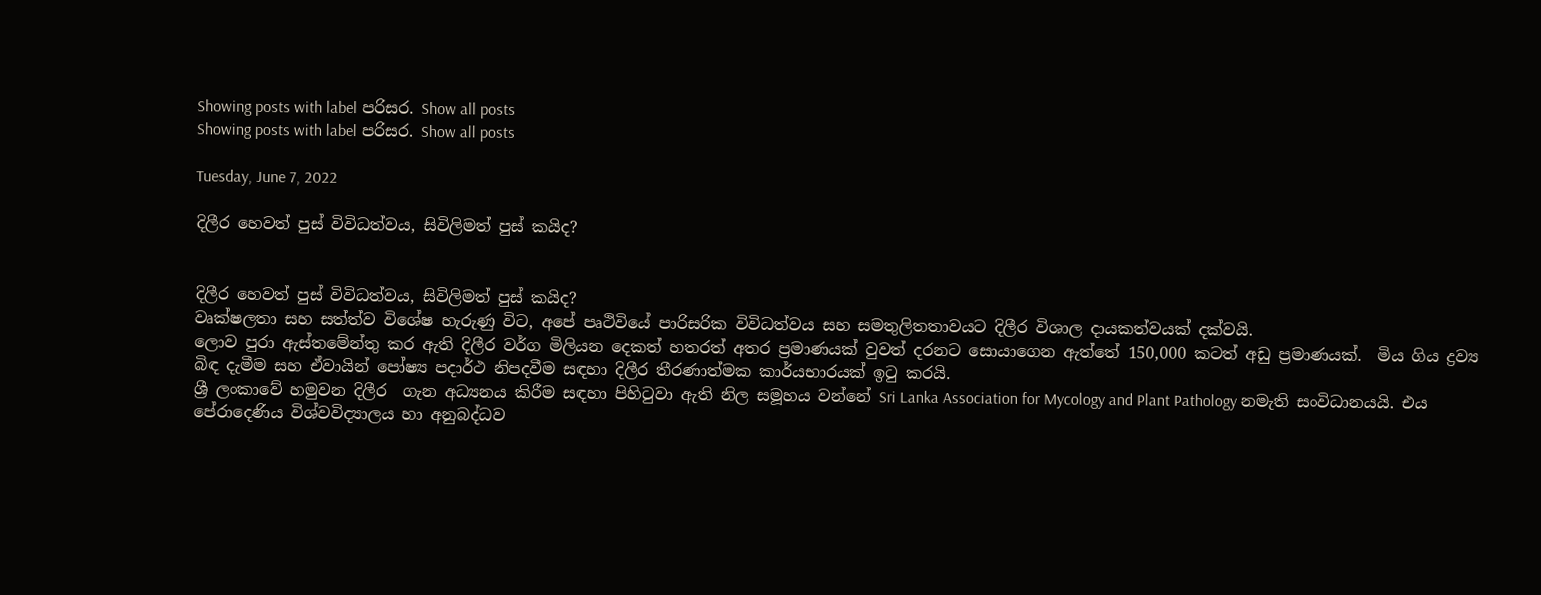Showing posts with label පරිසර. Show all posts
Showing posts with label පරිසර. Show all posts

Tuesday, June 7, 2022

දිලීර හෙවත් පුස් විවිධත්වය, සිවිලිමත් පුස් කයිද?


දිලීර හෙවත් පුස් විවිධත්වය, සිවිලිමත් පුස් කයිද?
වෘක්ෂලතා සහ සත්ත්ව විශේෂ හැරුණු විට, අපේ පෘථිවියේ පාරිසරික විවිධත්වය සහ සමතුලිතතාවයට දිලීර විශාල දායකත්වයක් දක්වයි.
ලොව පුරා ඇස්තමේන්තු කර ඇති දිලීර වර්ග මිලියන දෙකත් හතරත් අතර ප්‍රමාණයක් වුවත් දරනට සොයාගෙන ඇත්තේ 150,000 කටත් අඩු ප්‍රමාණයක්.  මිය ගිය ද්‍රව්‍ය බිඳ දැමීම සහ ඒවායින් පෝෂ්‍ය පදාර්ථ නිපදවීම සඳහා දිලීර තීරණාත්මක කාර්යභාරයක් ඉටු කරයි.
ශ්‍රී ලංකාවේ හමුවන දිලීර  ගැන අධ්‍යනය කිරීම සඳහා පිහිටුවා ඇති නිල සමූහය වන්නේ Sri Lanka Association for Mycology and Plant Pathology නමැති සංවිධානයයි. එය පේරාදෙණිය විශ්වවිද්‍යාලය හා අනුබද්ධව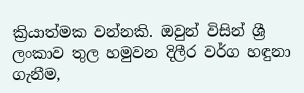ක්‍රියාත්මක වන්නකි. ඔවුන් විසින් ශ්‍රී ලංකාව තුල හමුවන දිලීර වර්ග හඳුනා ගැනීම,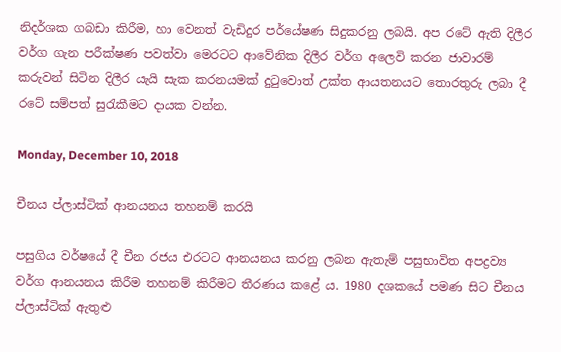නිදර්ශක ගබඩා කිරීම, හා වෙනත් වැඩිදුර පර්යේෂණ සිදුකරනු ලබයි. අප රටේ ඇති දිලීර වර්ග ගැන පරීක්ෂණ පවත්වා මෙරටට ආවේනික දිලීර වර්ග අලෙවි කරන ජාවාරම් කරුවන් සිටින දිලීර යැයි සැක කරනයමක් දුටුවොත් උක්ත ආයතනයට තොරතුරු ලබා දී රටේ සම්පත් සුරැකීමට දායක වන්න.

Monday, December 10, 2018

චීනය ප්ලාස්ටික් ආනයනය තහනම් කරයි

පසුගිය වර්ෂයේ දී චීන රජය එරටට ආනයනය කරනු ලබන ඇතැම් පසුභාවිත අපද්‍රව්‍ය වර්ග ආනයනය කිරීම තහනම් කිරීමට තීරණය කළේ ය. 1980 දශකයේ පමණ සිට චීනය ප්ලාස්‌ටික්‌ ඇතුළු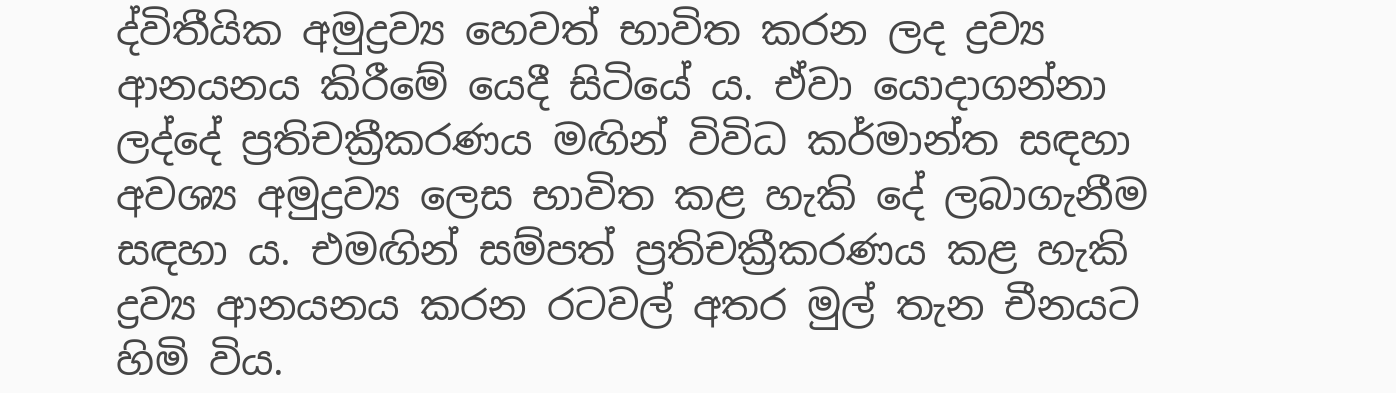ද්විතීයික අමුද්‍රව්‍ය හෙවත් භාවිත කරන ලද ද්‍රව්‍ය ආනයනය කිරීමේ යෙදී සිටියේ ය. ඒවා යොදාගන්නා ලද්දේ ප්‍රතිචක්‍රීකරණය මඟින් විවිධ කර්මාන්ත සඳහා අවශ්‍ය අමුද්‍රව්‍ය ලෙස භාවිත කළ හැකි දේ ලබාගැනීම සඳහා ය. එමඟින් සම්පත් ප්‍රතිචක්‍රීකරණය කළ හැකි ද්‍රව්‍ය ආනයනය කරන රටවල් අතර මුල් තැන චීනයට හිමි විය.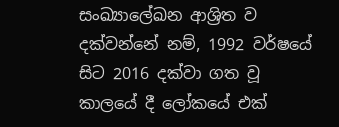සංඛ්‍යාලේඛන ආශ්‍රිත ව දක්‌වන්නේ නම්, 1992 වර්ෂයේ සිට 2016 දක්‌වා ගත වූ කාලයේ දී ලෝකයේ එක්‌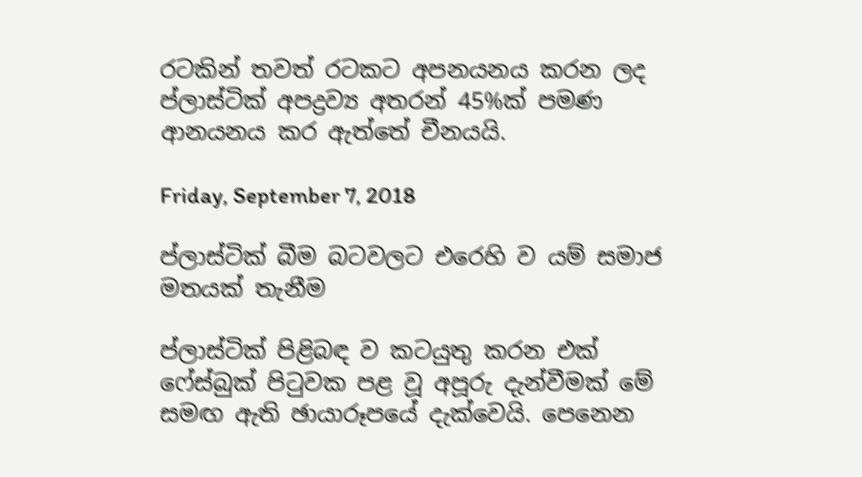රටකින් තවත් රටකට අපනයනය කරන ලද ප්ලාස්‌ටික්‌ අපද්‍රව්‍ය අතරන් 45%ක්‌ පමණ ආනයනය කර ඇත්තේ චීනයයි.

Friday, September 7, 2018

ප්ලාස්‌ටික්‌ බීම බටවලට එරෙහි ව යම් සමාජ මතයක්‌ තැනීම

ප්ලාස්‌ටික්‌ පිළිබඳ ව කටයුතු කරන එක්‌ ෆේස්‌බුක්‌ පිටුවක පළ වූ අපූරු දැන්වීමක්‌ මේ සමඟ ඇති ඡායාරූපයේ දැක්‌වෙයි. පෙනෙන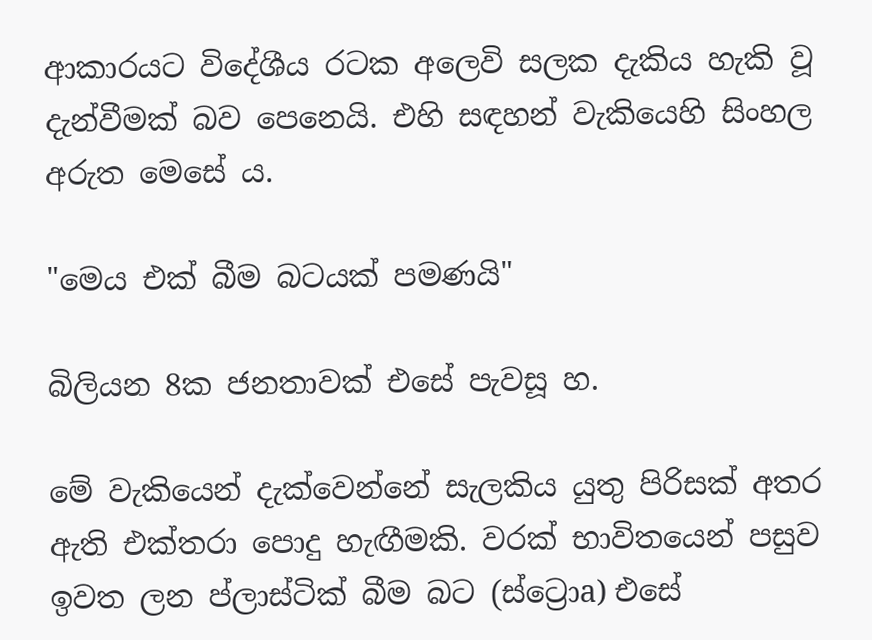ආකාරයට විදේශීය රටක අලෙවි සලක දැකිය හැකි වූ දැන්වීමක්‌ බව පෙනෙයි. එහි සඳහන් වැකියෙහි සිංහල අරුත මෙසේ ය.

"මෙය එක්‌ බීම බටයක්‌ පමණයි"

බිලියන 8ක ජනතාවක්‌ එසේ පැවසූ හ.

මේ වැකියෙන් දැක්‌වෙන්නේ සැලකිය යුතු පිරිසක්‌ අතර ඇති එක්‌තරා පොදු හැඟීමකි. වරක්‌ භාවිතයෙන් පසුව ඉවත ලන ප්ලාස්‌ටික්‌ බීම බට (ස්‌ට්‍රොa) එසේ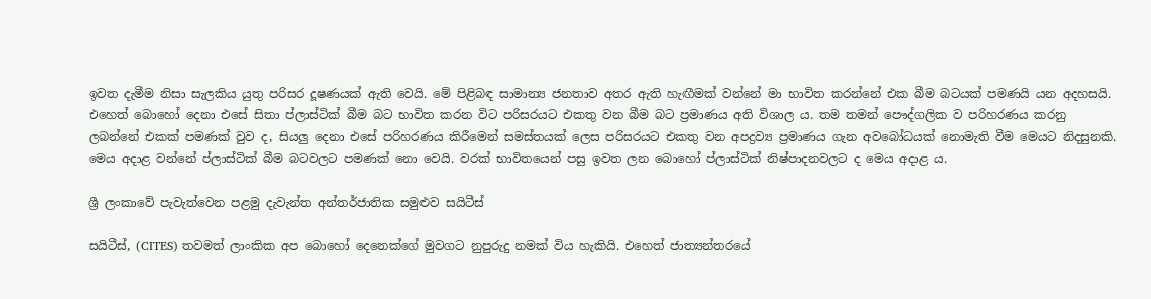ඉවත දැමීම නිසා සැලකිය යුතු පරිසර දූෂණයක්‌ ඇති වෙයි. මේ පිළිබඳ සාමාන්‍ය ජනතාව අතර ඇති හැඟීමක්‌ වන්නේ මා භාවිත කරන්නේ එක බීම බටයක්‌ පමණයි යන අදහසයි. එහෙත් බොහෝ දෙනා එසේ සිතා ප්ලාස්‌ටික්‌ බීම බට භාවිත කරන විට පරිසරයට එකතු වන බීම බට ප්‍රමාණය අති විශාල ය. තම තමන් පෞද්ගලික ව පරිහරණය කරනු ලබන්නේ එකක්‌ පමණක්‌ වුව ද, සියලු දෙනා එසේ පරිහරණය කිරීමෙන් සමස්‌තයක්‌ ලෙස පරිසරයට එකතු වන අපද්‍රව්‍ය ප්‍රමාණය ගැන අවබෝධයක්‌ නොමැති වීම මෙයට නිදසුනකි. මෙය අදාළ වන්නේ ප්ලාස්‌ටික්‌ බීම බටවලට පමණක්‌ නො වෙයි. වරක්‌ භාවිතයෙන් පසු ඉවත ලන බොහෝ ප්ලාස්‌ටික්‌ නිෂ්පාදනවලට ද මෙය අදාළ ය.

ශ්‍රී ලංකාවේ පැවැත්වෙන පළමු දැවැන්ත අන්තර්ජාතික සමුළුව සයිටීස්‌

සයිටීස්‌, (CITES) තවමත් ලාංකික අප බොහෝ දෙනෙක්‌ගේ මුවගට නුපුරුදු නමක්‌ විය හැකියි. එහෙත් ජාත්‍යන්තරයේ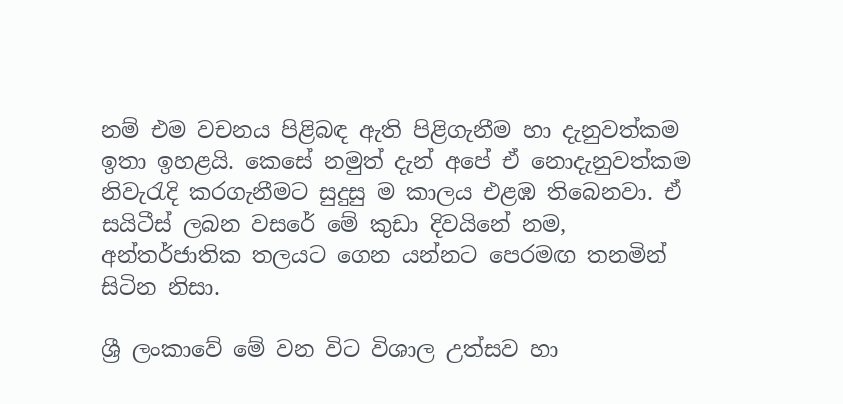නම් එම වචනය පිළිබඳ ඇති පිළිගැනීම හා දැනුවත්කම ඉතා ඉහළයි. කෙසේ නමුත් දැන් අපේ ඒ නොදැනුවත්කම නිවැරැදි කරගැනීමට සුදුසු ම කාලය එළඹ තිබෙනවා. ඒ සයිටීස්‌ ලබන වසරේ මේ කුඩා දිවයිනේ නම, අන්තර්ජාතික තලයට ගෙන යන්නට පෙරමඟ තනමින් සිටින නිසා.

ශ්‍රී ලංකාවේ මේ වන විට විශාල උත්සව හා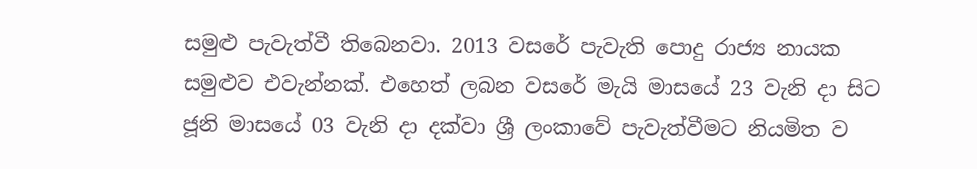සමුළු පැවැත්වී තිබෙනවා. 2013 වසරේ පැවැති පොදු රාජ්‍ය නායක සමුළුව එවැන්නක්‌. එහෙත් ලබන වසරේ මැයි මාසයේ 23 වැනි දා සිට ජූනි මාසයේ 03 වැනි දා දක්‌වා ශ්‍රී ලංකාවේ පැවැත්වීමට නියමිත ව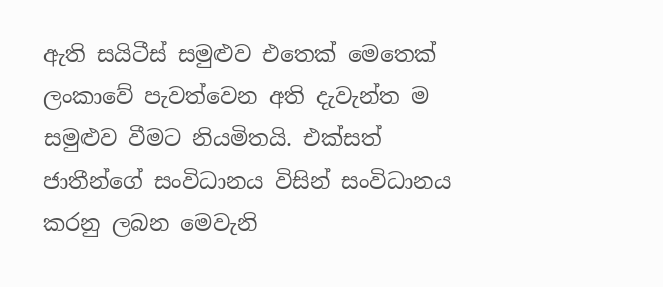ඇති සයිටීස්‌ සමුළුව එතෙක්‌ මෙතෙක්‌ ලංකාවේ පැවත්වෙන අති දැවැන්ත ම සමුළුව වීමට නියමිතයි. එක්‌සත් ජාතීන්ගේ සංවිධානය විසින් සංවිධානය කරනු ලබන මෙවැනි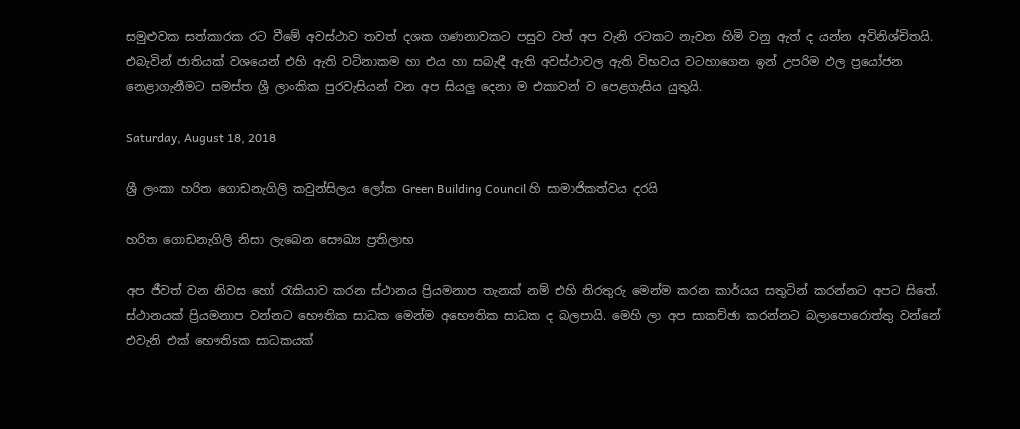සමුළුවක සත්කාරක රට වීමේ අවස්‌ථාව තවත් දශක ගණනාවකට පසුව වත් අප වැනි රටකට නැවත හිමි වනු ඇත් ද යන්න අවිනිශ්චිතයි. එබැවින් ජාතියක්‌ වශයෙන් එහි ඇති වටිනාකම හා එය හා සබැඳී ඇති අවස්‌ථාවල ඇති විභවය වටහාගෙන ඉන් උපරිම ඵල ප්‍රයෝජන නෙළාගැනීමට සමස්‌ත ශ්‍රී ලාංකික පුරවැසියන් වන අප සියලු දෙනා ම එකාවන් ව පෙළගැසිය යුතුයි.

Saturday, August 18, 2018

ශ්‍රී ලංකා හරිත ගොඩනැගිලි කවුන්සිලය ලෝක Green Building Council හි සාමාජිකත්වය දරයි

හරිත ගොඩනැගිලි නිසා ලැබෙන සෞඛ්‍ය ප්‍රතිලාභ

අප ජීවත් වන නිවස හෝ රැකියාව කරන ස්‌ථානය ප්‍රියමනාප තැනක්‌ නම් එහි නිරතුරු මෙන්ම කරන කාර්යය සතුටින් කරන්නට අපට සිතේ. ස්‌ථානයක්‌ ප්‍රියමනාප වන්නට භෞතික සාධක මෙන්ම අභෞතික සාධක ද බලපායි. මෙහි ලා අප සාකච්ඡා කරන්නට බලාපොරොත්තු වන්නේ එවැනි එක්‌ භෞතිsක සාධකයක්‌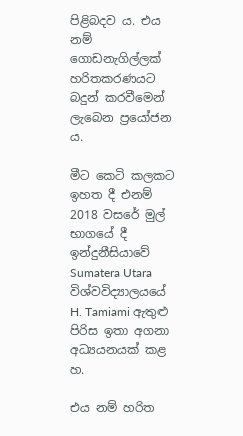පිළිබදව ය. එය නම් ගොඩනැගිල්ලක්‌ හරිතකරණයට බදුන් කරවීමෙන් ලැබෙන ප්‍රයෝජන ය.

මීට කෙටි කලකට ඉහත දී එනම් 2018 වසරේ මුල් භාගයේ දී ඉන්දුනීසියාවේ Sumatera Utara විශ්වවිද්‍යාලයයේ H. Tamiami ඇතුළු පිරිස ඉතා අගනා අධ්‍යයනයක්‌ කළ හ.

එය නම් හරිත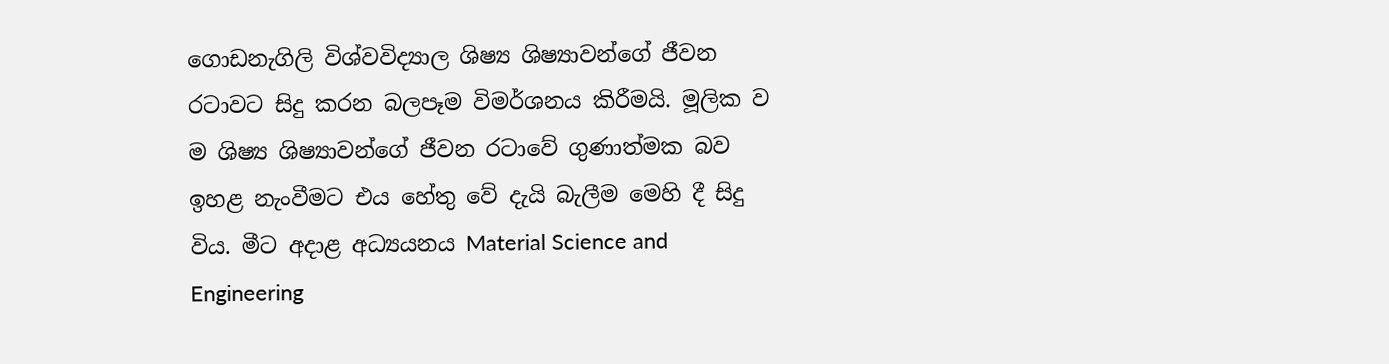ගොඩනැගිලි විශ්වවිද්‍යාල ශිෂ්‍ය ශිෂ්‍යාවන්ගේ ජීවන රටාවට සිදු කරන බලපෑම විමර්ශනය කිරීමයි. මූලික ව ම ශිෂ්‍ය ශිෂ්‍යාවන්ගේ ජීවන රටාවේ ගුණාත්මක බව ඉහළ නැංවීමට එය හේතු වේ දැයි බැලීම මෙහි දී සිදු විය. මීට අදාළ අධ්‍යයනය Material Science and Engineering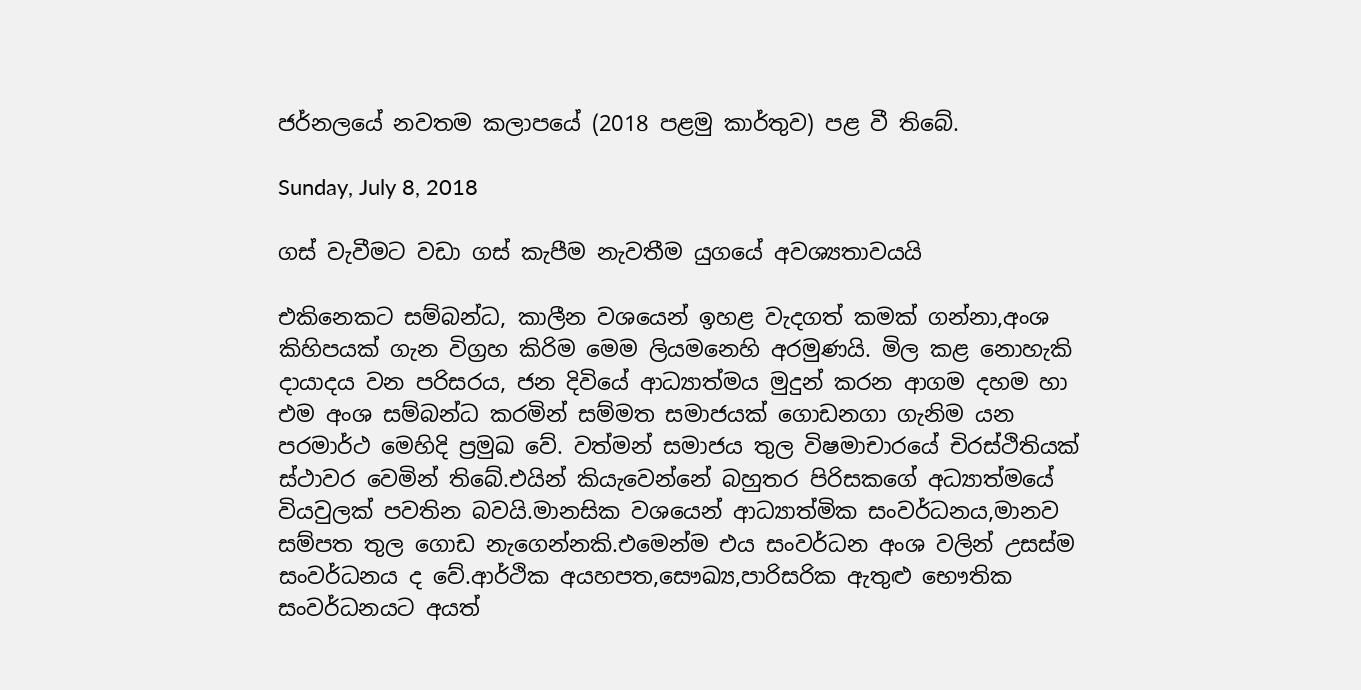ජර්නලයේ නවතම කලාපයේ (2018 පළමු කාර්තුව) පළ වී තිබේ.

Sunday, July 8, 2018

ගස් වැවීමට වඩා ගස් කැපීම නැවතීම යුගයේ අවශ්‍යතාවයයි

එකිනෙකට සම්බන්ධ, කාලීන වශයෙන් ඉහළ වැදගත් කමක් ගන්නා,අංශ කිහිපයක් ගැන විග්‍රහ කිරිම මෙම ලියමනෙහි අරමුණයි. මිල කළ නොහැකි දායාදය වන පරිසරය, ජන දිවියේ ආධ්‍යාත්මය මුදුන් කරන ආගම දහම හා එම අංශ සම්බන්ධ කරමින් සම්මත සමාජයක් ගොඩනගා ගැනිම යන පරමාර්ථ මෙහිදි ප්‍රමුඛ වේ. වත්මන් සමාජය තුල විෂමාචාරයේ චිරස්ථිතියක් ස්ථාවර වෙමින් තිබේ.එයින් කියැවෙන්නේ බහුතර පිරිසකගේ අධ්‍යාත්මයේ වියවුලක් පවතින බවයි.මානසික වශයෙන් ආධ්‍යාත්මික සංවර්ධනය,මානව සම්පත තුල ගොඩ නැගෙන්නකි.එමෙන්ම එය සංවර්ධන අංශ වලින් උසස්ම සංවර්ධනය ද වේ.ආර්ථික අයහපත,සෞඛ්‍ය,පාරිසරික ඇතුළු භෞතික සංවර්ධනයට අයත්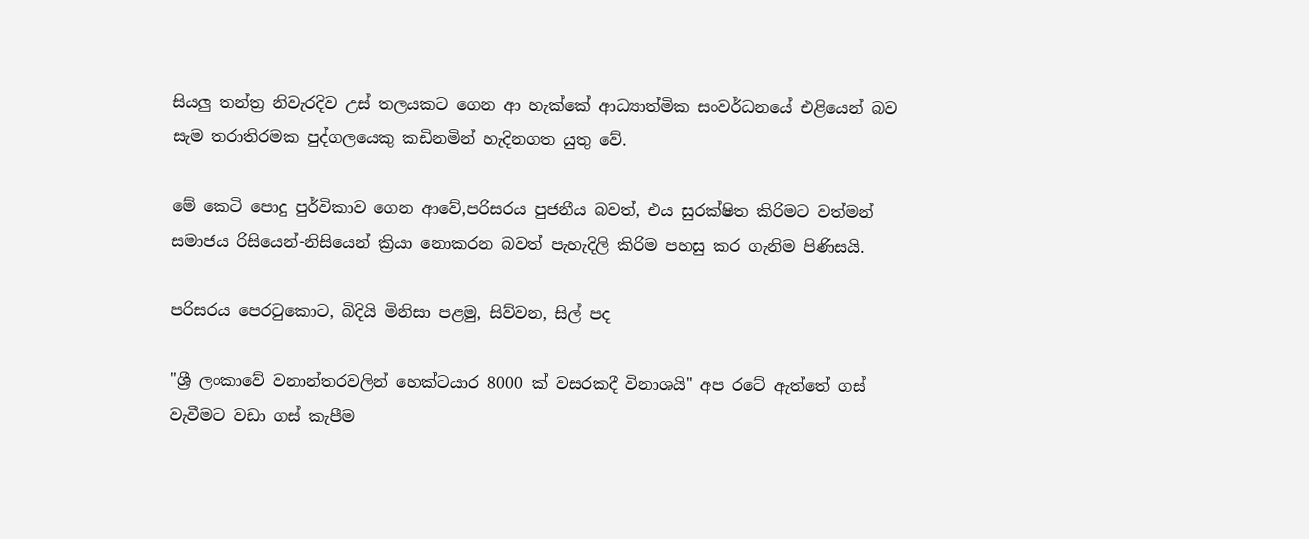සියලු තන්ත්‍ර නිවැරදිව උස් තලයකට ගෙන ආ හැක්කේ ආධ්‍යාත්මික සංවර්ධනයේ එළියෙන් බව සැම තරාතිරමක පුද්ගලයෙකු කඩිනමින් හැදිනගත යුතු වේ.

මේ කෙටි පොදු පුර්විකාව ගෙන ආවේ,පරිසරය පුජනීය බවත්, එය සුරක්ෂිත කිරිමට වත්මන් සමාජය රිසියෙන්-නිසියෙන් ක්‍රියා නොකරන බවත් පැහැදිලි කිරිම පහසු කර ගැනිම පිණිසයි.

පරිසරය පෙරටුකොට, බිදියි මිනිසා පළමු, සිව්වන, සිල් පද

"ශ්‍රී ලංකාවේ වනාන්තරවලින් හෙක්ටයාර 8000 ක් වසරකදී විනාශයි" අප රටේ ඇත්තේ ගස් වැවීමට වඩා ගස් කැපීම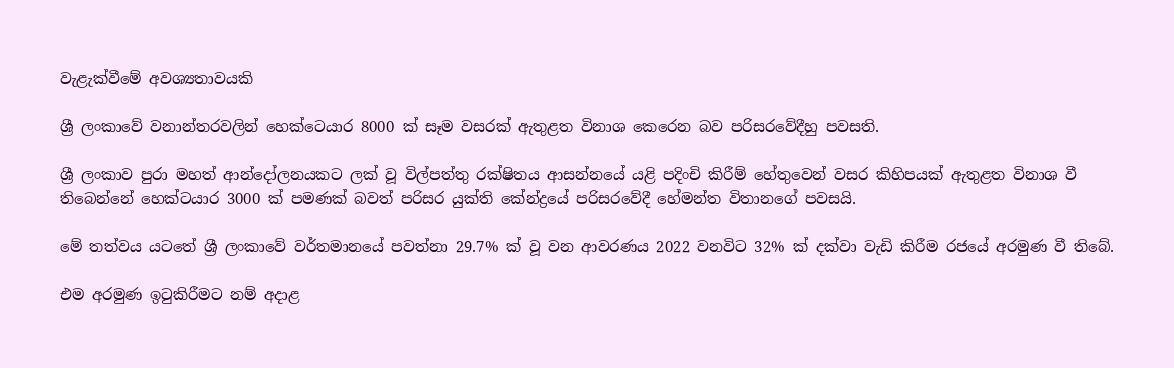වැළැක්වීමේ අවශ්‍යතාවයකි

ශ්‍රී ලංකාවේ වනාන්තරවලින් හෙක්ටෙයාර 8000 ක් සෑම වසරක් ඇතුළත විනාශ කෙරෙන බව පරිසරවේදීහු පවසති.

ශ්‍රී ලංකාව පුරා මහත් ආන්දෝලනයකට ලක් වූ විල්පත්තු රක්ෂිතය ආසන්නයේ යළි පදිංචි කිරීම් හේතුවෙන් වසර කිහිපයක් ඇතුළත විනාශ වී තිබෙන්නේ හෙක්ටයාර 3000 ක් පමණක් බවත් පරිසර යුක්ති කේන්ද්‍රයේ පරිසරවේදී හේමන්ත විතානගේ පවසයි.

මේ තත්වය යටතේ ශ්‍රී ලංකාවේ වර්තමානයේ පවත්නා 29.7% ක් වූ වන ආවරණය 2022 වනවිට 32% ක් දක්වා වැඩි කිරීම රජයේ අරමුණ වී තිබේ.

එම අරමුණ ඉටුකිරීමට නම් අදාළ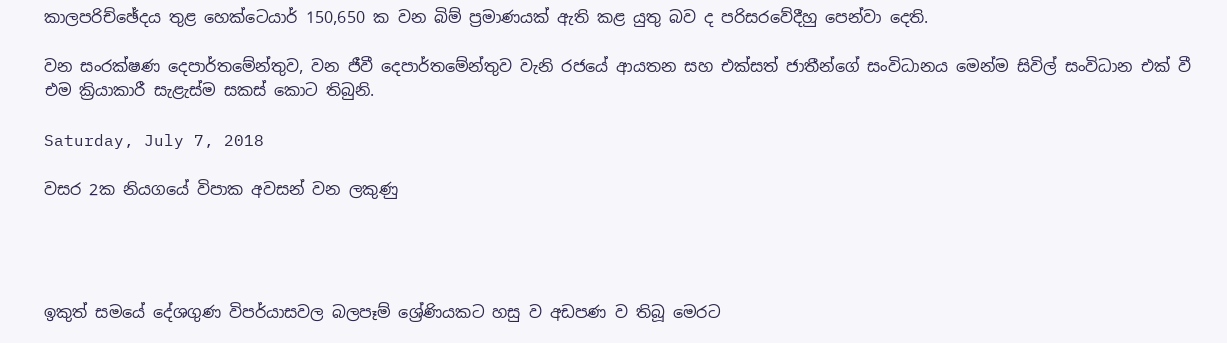කාලපරිච්ඡේදය තුළ හෙක්ටෙයාර් 150,650 ක වන බිම් ප්‍රමාණයක් ඇති කළ යුතු බව ද පරිසරවේදීහු පෙන්වා දෙති.

වන සංරක්ෂණ දෙපාර්තමේන්තුව, වන ජීවී දෙපාර්තමේන්තුව වැනි රජයේ ආයතන සහ එක්සත් ජාතීන්ගේ සංවිධානය මෙන්ම සිවිල් සංවිධාන එක් වී එම ක්‍රියාකාරී සැළැස්ම සකස් කොට තිබුනි.

Saturday, July 7, 2018

වසර 2ක නියගයේ විපාක අවසන් වන ලකුණු




ඉකුත් සමයේ දේශගුණ විපර්යාසවල බලපෑම් ශ්‍රේණියකට හසු ව අඩපණ ව තිබූ මෙරට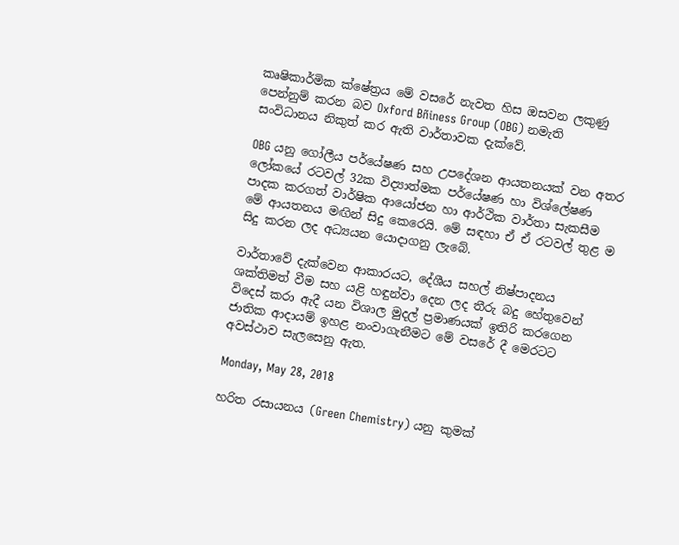කෘෂිකාර්මික ක්‌ෂේත්‍රය මේ වසරේ නැවත හිස ඔසවන ලකුණු පෙන්නුම් කරන බව Oxford Bñiness Group (OBG) නමැති සංවිධානය නිකුත් කර ඇති වාර්තාවක දැක්‌වේ.

OBG යනු ගෝලීය පර්යේෂණ සහ උපදේශන ආයතනයක්‌ වන අතර ලෝකයේ රටවල් 32ක විද්‍යාත්මක පර්යේෂණ හා විශ්ලේෂණ පාදක කරගත් වාර්ෂික ආයෝජන හා ආර්ථික වාර්තා සැකසීම මේ ආයතනය මඟින් සිදු කෙරෙයි. මේ සඳහා ඒ ඒ රටවල් තුළ ම සිදු කරන ලද අධ්‍යයන යොදාගනු ලැබේ.

වාර්තාවේ දැක්‌වෙන ආකාරයට, දේශීය සහල් නිෂ්පාදනය ශක්‌තිමත් වීම සහ යළි හඳුන්වා දෙන ලද තීරු බදු හේතුවෙන් විදෙස්‌ කරා ඇදී යන විශාල මුදල් ප්‍රමාණයක්‌ ඉතිරි කරගෙන ජාතික ආදායම් ඉහළ නංවාගැනීමට මේ වසරේ දී මෙරටට අවස්‌ථාව සැලසෙනු ඇත.

Monday, May 28, 2018

හරිත රසායනය (Green Chemistry) යනු කුමක්‌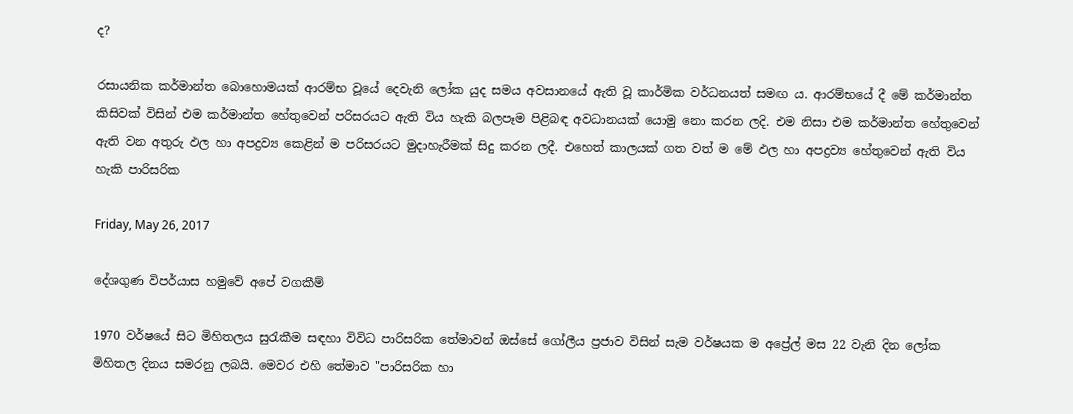ද?

රසායනික කර්මාන්ත බොහොමයක්‌ ආරම්භ වූයේ දෙවැනි ලෝක යුද සමය අවසානයේ ඇති වූ කාර්මික වර්ධනයත් සමඟ ය. ආරම්භයේ දී මේ කර්මාන්ත කිසිවක්‌ විසින් එම කර්මාන්ත හේතුවෙන් පරිසරයට ඇති විය හැකි බලපෑම පිළිබඳ අවධානයක්‌ යොමු නො කරන ලදි. එම නිසා එම කර්මාන්ත හේතුවෙන් ඇති වන අතුරු ඵල හා අපද්‍රව්‍ය කෙළින් ම පරිසරයට මුදාහැරීමක්‌ සිදු කරන ලදී. එහෙත් කාලයක්‌ ගත වත් ම මේ ඵල හා අපද්‍රව්‍ය හේතුවෙන් ඇති විය හැකි පාරිසරික

Friday, May 26, 2017

දේශගුණ විපර්යාස හමුවේ අපේ වගකීම්

1970 වර්ෂයේ සිට මිහිතලය සුරැකීම සඳහා විවිධ පාරිසරික තේමාවන් ඔස්‌සේ ගෝලීය ප්‍රජාව විසින් සැම වර්ෂයක ම අප්‍රේල් මස 22 වැනි දින ලෝක මිහිතල දිනය සමරනු ලබයි. මෙවර එහි තේමාව "පාරිසරික හා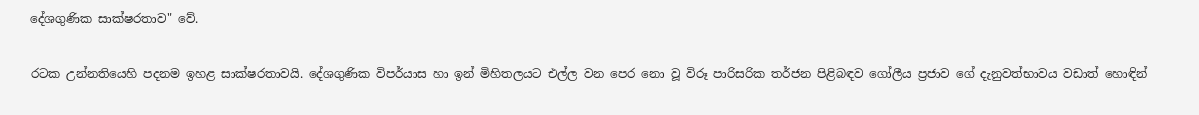දේශගුණික සාක්‌ෂරතාව" වේ.

රටක උන්නතියෙහි පදනම ඉහළ සාක්‌ෂරතාවයි. දේශගුණික විපර්යාස හා ඉන් මිහිතලයට එල්ල වන පෙර නො වූ විරූ පාරිසරික තර්ජන පිළිබඳව ගෝලීය ප්‍රජාව ගේ දැනුවත්භාවය වඩාත් හොඳින්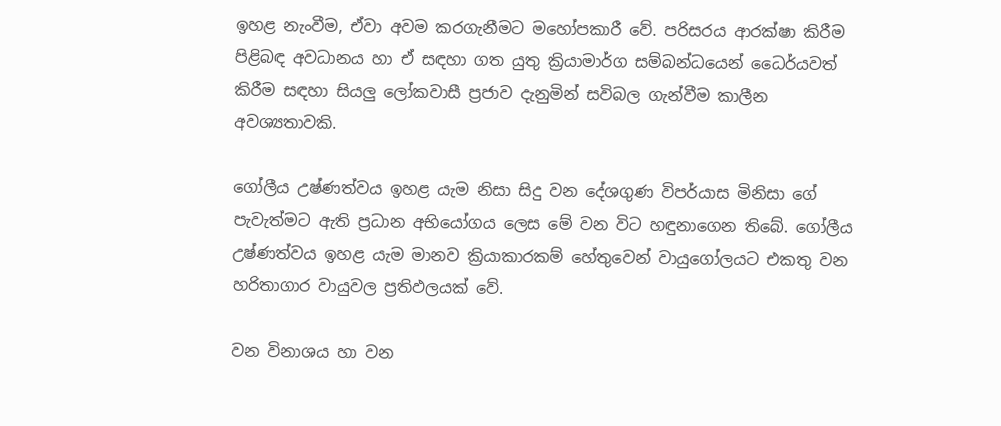ඉහළ නැංවීම, ඒවා අවම කරගැනීමට මහෝපකාරී වේ. පරිසරය ආරක්‌ෂා කිරීම පිළිබඳ අවධානය හා ඒ සඳහා ගත යුතු ක්‍රියාමාර්ග සම්බන්ධයෙන් ධෛර්යවත් කිරීම සඳහා සියලු ලෝකවාසී ප්‍රජාව දැනුමින් සවිබල ගැන්වීම කාලීන අවශ්‍යතාවකි.

ගෝලීය උෂ්ණත්වය ඉහළ යැම නිසා සිදු වන දේශගුණ විපර්යාස මිනිසා ගේ පැවැත්මට ඇති ප්‍රධාන අභියෝගය ලෙස මේ වන විට හඳුනාගෙන තිබේ. ගෝලීය උෂ්ණත්වය ඉහළ යැම මානව ක්‍රියාකාරකම් හේතුවෙන් වායුගෝලයට එකතු වන හරිතාගාර වායුවල ප්‍රතිඵලයක්‌ වේ.

වන විනාශය හා වන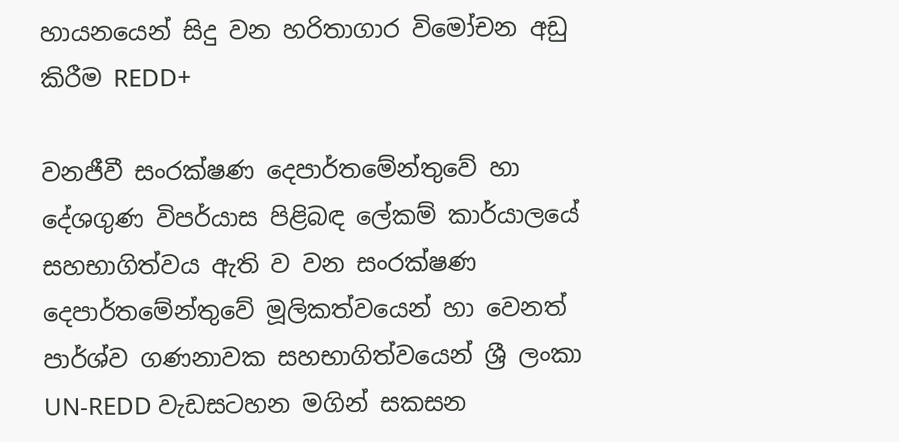හායනයෙන් සිදු වන හරිතාගාර විමෝචන අඩු කිරීම REDD+

වනජීවී සංරක්‌ෂණ දෙපාර්තමේන්තුවේ හා දේශගුණ විපර්යාස පිළිබඳ ලේකම් කාර්යාලයේ සහභාගිත්වය ඇති ව වන සංරක්‌ෂණ දෙපාර්තමේන්තුවේ මූලිකත්වයෙන් හා වෙනත් පාර්ශ්ව ගණනාවක සහභාගිත්වයෙන් ශ්‍රී ලංකා UN-REDD වැඩසටහන මගින් සකසන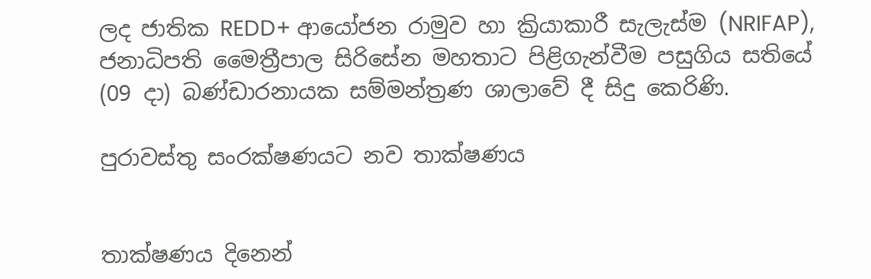ලද ජාතික REDD+ ආයෝජන රාමුව හා ක්‍රියාකාරී සැලැස්‌ම (NRIFAP), ජනාධිපති මෛත්‍රීපාල සිරිසේන මහතාට පිළිගැන්වීම පසුගිය සතියේ (09 දා) බණ්‌ඩාරනායක සම්මන්ත්‍රණ ශාලාවේ දී සිදු කෙරිණි.

පුරාවස්‌තු සංරක්‌ෂණයට නව තාක්‌ෂණය


තාක්‌ෂණය දිනෙන්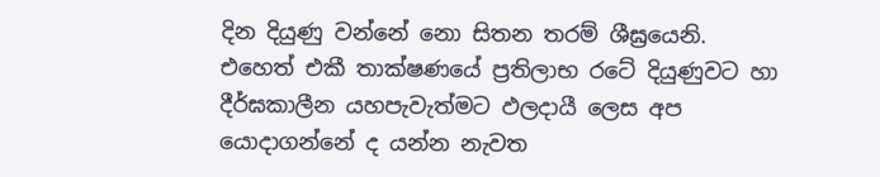දින දියුණු වන්නේ නො සිතන තරම් ශීඝ්‍රයෙනි. එහෙත් එකී තාක්‌ෂණයේ ප්‍රතිලාභ රටේ දියුණුවට හා දීර්ඝකාලීන යහපැවැත්මට ඵලදායී ලෙස අප යොදාගන්නේ ද යන්න නැවත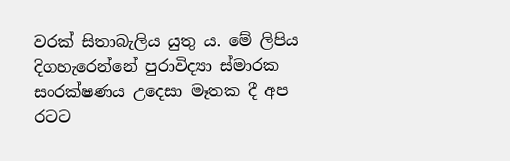වරක්‌ සිතාබැලිය යුතු ය. මේ ලිපිය දිගහැරෙන්නේ පුරාවිද්‍යා ස්‌මාරක සංරක්‌ෂණය උදෙසා මෑතක දී අප රටට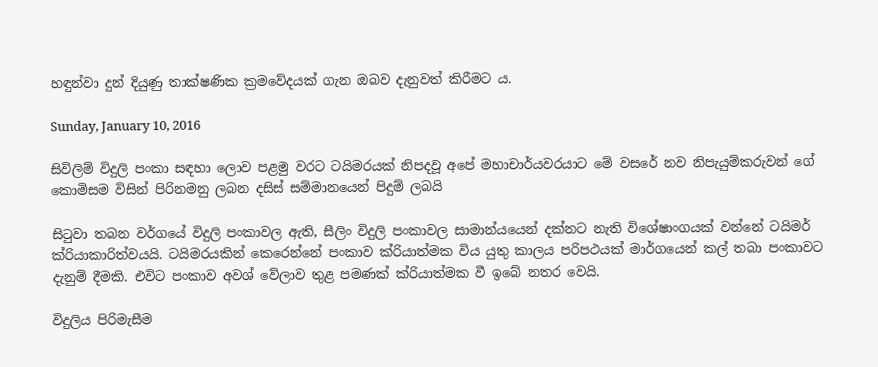හඳුන්වා දුන් දියුණු තාක්‌ෂණික ක්‍රමවේදයක්‌ ගැන ඔබව දැනුවත් කිරීමට ය.

Sunday, January 10, 2016

සිවිලිම් විදුලි පංකා සඳහා ලොව පළමු වරට ටයිමරයක්‌ නිපදවූ අපේ මහාචාර්යවරයාට මේ වසරේ නව නිපැයුම්කරුවන් ගේ කොමිසම විසින් පිරිනමනු ලබන දසිස්‌ සම්මානයෙන් පිදුම් ලබයි

සිටුවා තබන වර්ගයේ විදුලි පංකාවල ඇති, සීලිං විදුලි පංකාවල සාමාන්යයෙන් දක්නට නැති විශේෂාංගයක් වන්නේ ටයිමර් ක්රියාකාරිත්වයයි. ටයිමරයකින් කෙරෙන්නේ පංකාව ක්රියාත්මක විය යුතු කාලය පරිපථයක් මාර්ගයෙන් කල් තබා පංකාවට දැනුම් දීමකි. එවිට පංකාව අවශ් වේලාව තුළ පමණක් ක්රියාත්මක වී ඉබේ නතර වෙයි.

විදුලිය පිරිමැසීම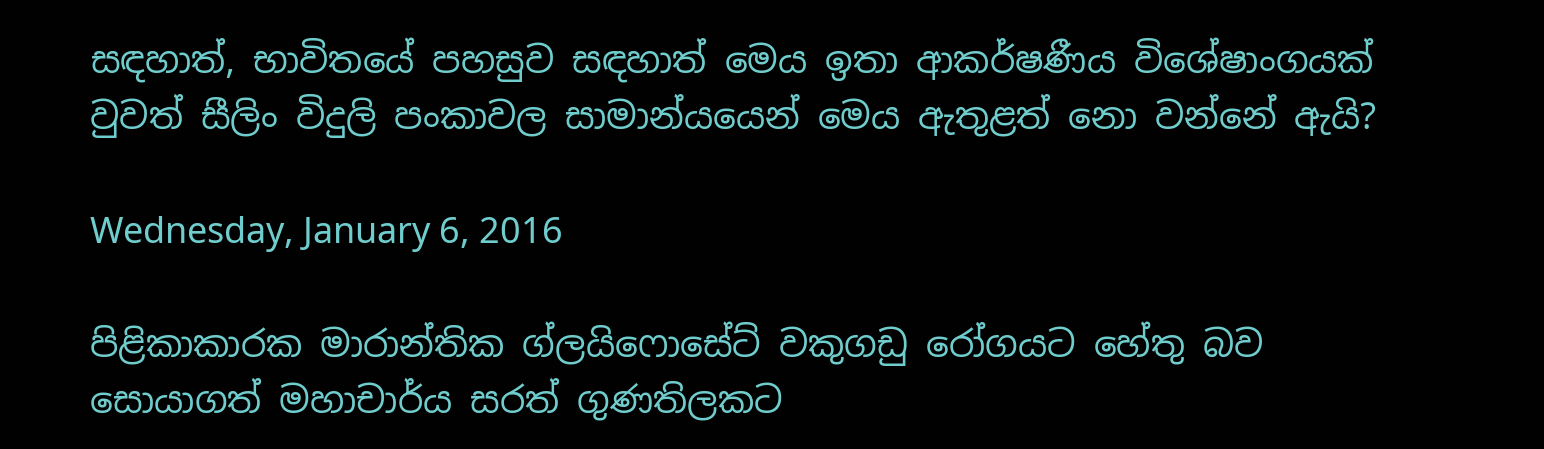සඳහාත්, භාවිතයේ පහසුව සඳහාත් මෙය ඉතා ආකර්ෂණීය විශේෂාංගයක් වුවත් සීලිං විදුලි පංකාවල සාමාන්යයෙන් මෙය ඇතුළත් නො වන්නේ ඇයි?

Wednesday, January 6, 2016

පිළිකාකාරක මාරාන්තික ග්ලයිෆොසේට්‌ වකුගඩු රෝගයට හේතු බව සොයාගත් මහාචාර්ය සරත් ගුණතිලකට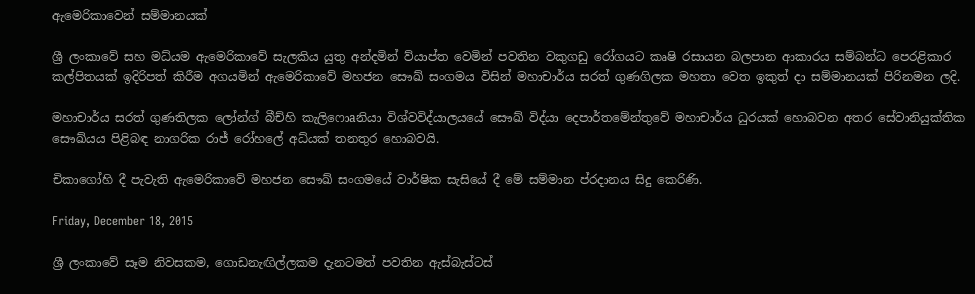ඇමෙරිකාවෙන් සම්මානයක්‌

ශ්‍රී ලංකාවේ සහ මධ්යම ඇමෙරිකාවේ සැලකිය යුතු අන්දමින් ව්යාප්ත වෙමින් පවතින වකුගඩු රෝගයට කෘෂි රසායන බලපාන ආකාරය සම්බන්ධ පෙරළිකාර කල්පිතයක් ඉදිරිපත් කිරීම අගයමින් ඇමෙරිකාවේ මහජන සෞඛ් සංගමය විසින් මහාචාර්ය සරත් ගුණගිලක මහතා වෙත ඉකුත් දා සම්මානයක් පිරිනමන ලදි.

මහාචාර්ය සරත් ගුණතිලක ලෝන්ග් බීච්හි කැලිෆොaනියා විශ්වවිද්යාලයයේ සෞඛ් විද්යා දෙපාර්තමේන්තුවේ මහාචාර්ය ධුරයක් හොබවන අතර සේවානියුක්තික සෞඛ්යය පිළිබඳ නාගරික රාජ් රෝහලේ අධ්යක් තනතුර හොබවයි.

චිකාගෝහි දී පැවැති ඇමෙරිකාවේ මහජන සෞඛ් සංගමයේ වාර්ෂික සැසියේ දී මේ සම්මාන ප්රදානය සිදු කෙරිණි.

Friday, December 18, 2015

ශ්‍රී ලංකාවේ සෑම නිවසකම, ගොඩනැඟිල්ලකම දැනටමත් පවතින ඇස්‌බැස්‌ටස්‌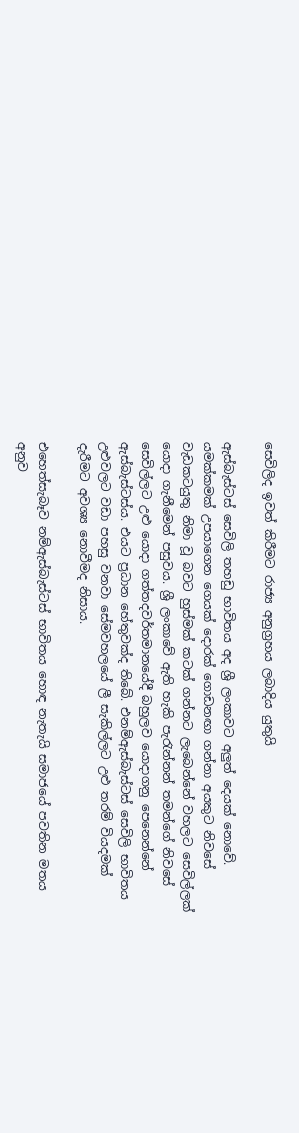සෙවිලිද ඉවත් කිරීමට රාජ්‍ය අනුග්‍රහය ලබාදිය යුතුයි

ඇස්‌බැස්‌ටස්‌ සෙවිලි තහඩු භාවිතය අද ශ්‍රී ලංකාවට අලුත් දෙයක්‌ නොවේ. යමක්‌කමක්‌ උපයාගෙන ගෙයක්‌ දොරක්‌ ගොඩනඟා ගන්නා අයකුට නිවසේ වැඩකටයුතු නිමා වූ බවට හුස්‌මක්‌ කටක්‌ ගන්නට ලැබෙන්නේ වහලට සෙවිල්ලක්‌ යොදා ගැනීමෙන් පසුවය. ශ්‍රී ලංකාවේ ඇති හැකි පැරැන්නන් තමන්ගේ නිවසේ සෙවිල්ලට උළු යොදා ගත්තදවර්තමානයේදී බහුලව යොදාගනු පෙනෙන්නේ ඇස්‌බැස්‌ටස්‌ය. එයට ප්‍රධාන හේතුවක්‌ද තිබේ. එනම්ඇස්‌බැස්‌ටස්‌ සෙවිලි භාවිතය උළුවලට වඩා පහසු වනවා සේමවහලයේ ලී සැකිල්ලට උළු තරම් වියදමක්‌ දැරීමට අවශ්‍ය නොවීමද නිසාය.

එහෙත්සැබෑව නම්ඇස්‌බැස්‌ටස්‌ භාවිතය හොඳ නැතැයි සමාජයේ පවතින මතය අනුව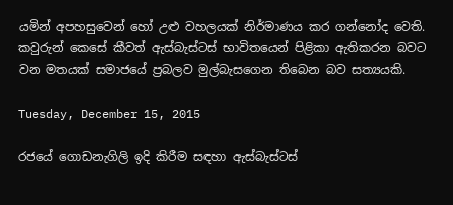යමින් අපහසුවෙන් හෝ උළු වහලයක්‌ නිර්මාණය කර ගන්නෝද වෙති. කවුරුන් කෙසේ කීවත් ඇස්‌බැස්‌ටස්‌ භාවිතයෙන් පිළිකා ඇතිකරන බවට වන මතයක්‌ සමාජයේ ප්‍රබලව මුල්බැසගෙන තිබෙන බව සත්‍යයකි.

Tuesday, December 15, 2015

රජයේ ගොඩනැගිලි ඉදි කිරීම සඳහා ඇස්‌බැස්‌ටස්‌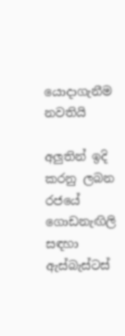යොදාගැනීම නවතියි

අලුතින් ඉදි කරනු ලබන රජයේ ගොඩනැඟිලි සඳහා ඇස්බැස්ටස්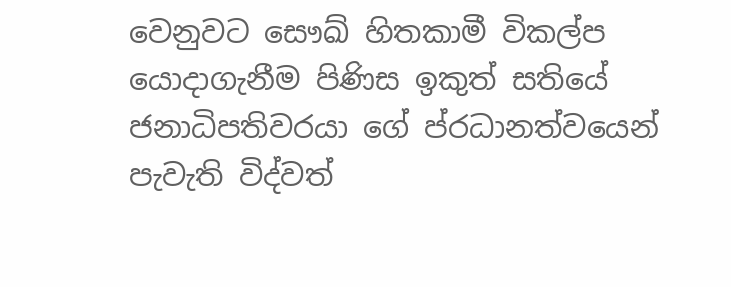වෙනුවට සෞඛ් හිතකාමී විකල්ප යොදාගැනීම පිණිස ඉකුත් සතියේ ජනාධිපතිවරයා ගේ ප්රධානත්වයෙන් පැවැති විද්වත්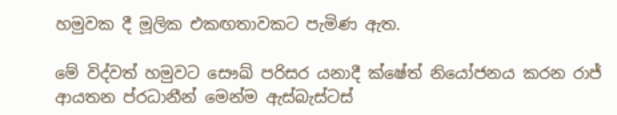හමුවක දී මූලික එකඟතාවකට පැමිණ ඇත.

මේ විද්වත් හමුවට සෞඛ් පරිසර යනාදී ක්ෂේත් නියෝජනය කරන රාජ් ආයතන ප්රධානීන් මෙන්ම ඇස්බැස්ටස්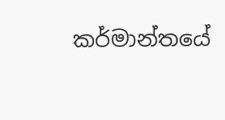කර්මාන්තයේ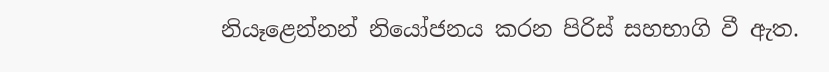නියෑළෙන්නන් නියෝජනය කරන පිරිස් සහභාගි වී ඇත.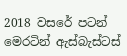2018 වසරේ පටන් මෙරටින් ඇස්බැස්ටස්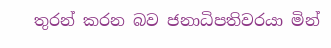තුරන් කරන බව ජනාධිපතිවරයා මින්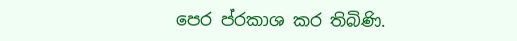පෙර ප්රකාශ කර තිබිණි.